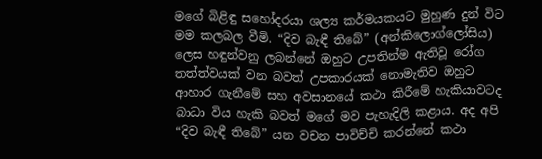මගේ බිළිඳු සහෝදරයා ශල්‍ය කර්මයකයට මුහුණ දුන් විට මම කලබල වීමි. “දිව බැඳී තිබේ” (අන්කිලොග්ලෝසිය) ලෙස හඳුන්වනු ලබන්නේ ඔහුට උපතින්ම ඇතිවූ රෝග තත්ත්වයක් වන බවත් උපකාරයක් නොමැතිව ඔහුට ආහාර ගැනීමේ සහ අවසානයේ කථා කිරීමේ හැකියාවටද බාධා විය හැකි බවත් මගේ මව පැහැදිලි කළාය. අද අපි “දිව බැඳී තිබේ” යන වචන පාවිච්චි කරන්නේ කථා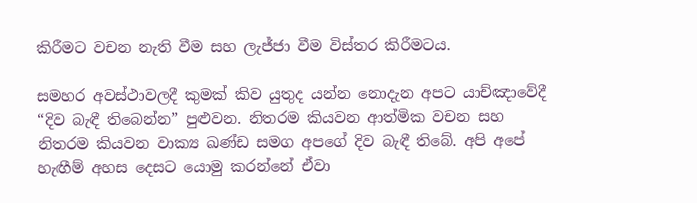කිරීමට වචන නැති වීම සහ ලැජ්ජා වීම විස්තර කිරීමටය.

සමහර අවස්ථාවලදී කුමක් කිව යුතුද යන්න නොදැන අපට යාච්ඤාවේදී “දිව බැඳී තිබෙන්න” පුළුවන. නිතරම කියවන ආත්මික වචන සහ නිතරම කියවන වාක්‍ය ඛණ්ඩ සමග අපගේ දිව බැඳී තිබේ. අපි අපේ හැඟීම් අහස දෙසට යොමු කරන්නේ ඒවා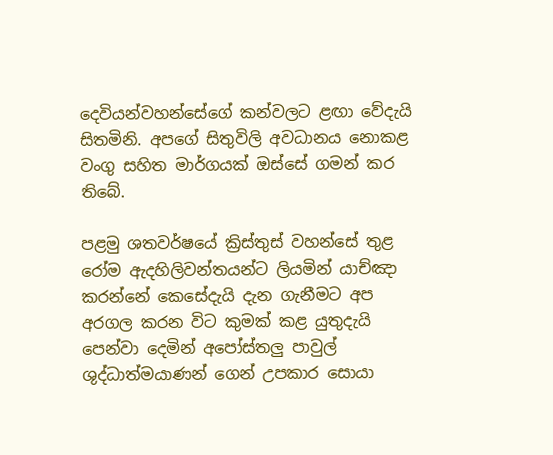දෙවියන්වහන්සේගේ කන්වලට ළඟා වේදැයි සිතමිනි. අපගේ සිතුවිලි අවධානය නොකළ වංගු සහිත මාර්ගයක් ඔස්සේ ගමන් කර තිබේ.

පළමු ශතවර්ෂයේ ක්‍රිස්තුස් වහන්සේ තුළ රෝම ඇදහිලිවන්තයන්ට ලියමින් යාච්ඤා කරන්නේ කෙසේදැයි දැන ගැනීමට අප අරගල කරන විට කුමක් කළ යුතුදැයි පෙන්වා දෙමින් අපෝස්තලු පාවුල් ශුද්ධාත්මයාණන් ගෙන් උපකාර සොයා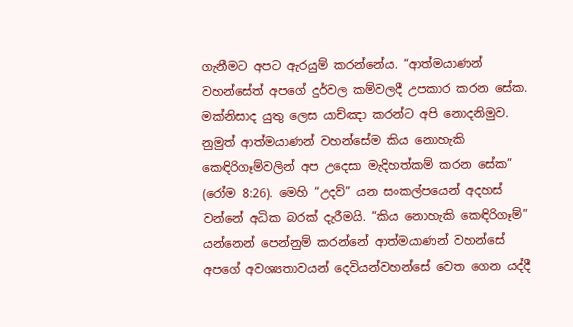ගැනීමට අපට ඇරයුම් කරන්නේය. “ආත්මයාණන් වහන්සේත් අපගේ දුර්වල කම්වලදී උපකාර කරන සේක. මක්නිසාද යුතු ලෙස යාච්ඤා කරන්ට අපි නොදනිමුව. නුමුත් ආත්මයාණන් වහන්සේම කිය නොහැකි කෙඳිරිගෑම්වලින් අප උදෙසා මැදිහත්කම් කරන සේක” (රෝම 8:26). මෙහි “උදව්” යන සංකල්පයෙන් අදහස් වන්නේ අධික බරක් දැරීමයි. “කිය නොහැකි කෙඳිරිගෑම්” යන්නෙන් පෙන්නුම් කරන්නේ ආත්මයාණන් වහන්සේ අපගේ අවශ්‍යතාවයන් දෙවියන්වහන්සේ වෙත ගෙන යද්දී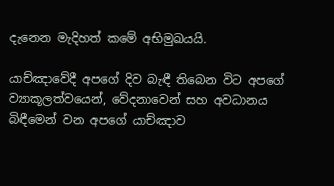දැනෙන මැදිහත් කමේ අභිමුඛයයි.

යාච්ඤාවේදී අපගේ දිව බැඳී තිබෙන විට අපගේ ව්‍යාකූලත්වයෙන්, වේදනාවෙන් සහ අවධානය බිඳීමෙන් වන අපගේ යාච්ඤාව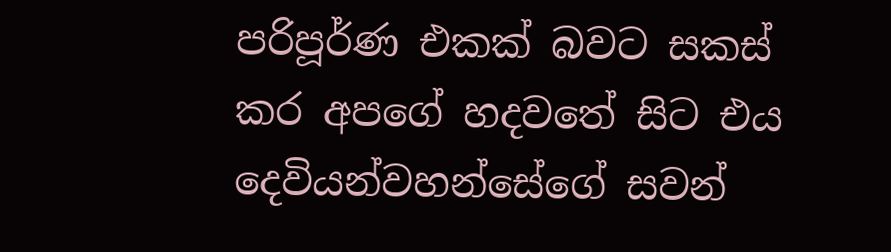පරිපූර්ණ එකක් බවට සකස් කර අපගේ හදවතේ සිට එය දෙවියන්වහන්සේගේ සවන්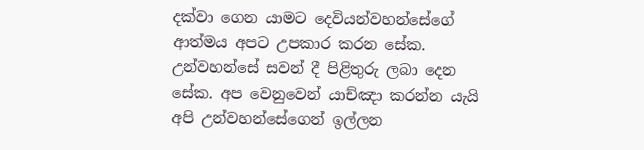දක්වා ගෙන යාමට දෙවියන්වහන්සේගේ ආත්මය අපට උපකාර කරන සේක. උන්වහන්සේ සවන් දී පිළිතුරු ලබා දෙන සේක. අප වෙනුවෙන් යාච්ඤා කරන්න යැයි අපි උන්වහන්සේගෙන් ඉල්ලන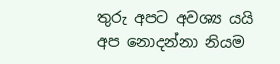තුරු අපට අවශ්‍ය යයි අප නොදන්නා නියම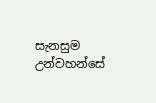සැනසුම උන්වහන්සේ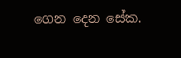ගෙන දෙන සේක.